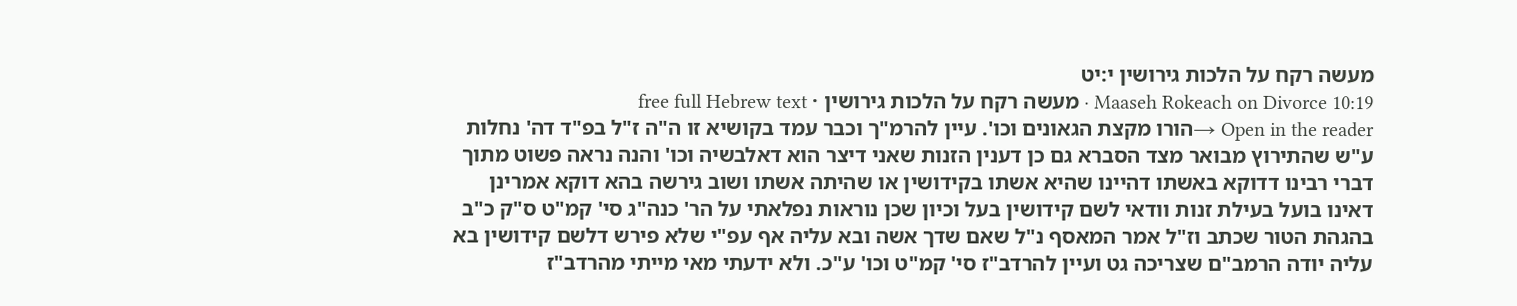מעשה רקח על הלכות גירושין י:יט
Maaseh Rokeach on Divorce 10:19 · מעשה רקח על הלכות גירושין · free full Hebrew text
Open in the reader →הורו מקצת הגאונים וכו'. עיין להרמ"ך וכבר עמד בקושיא זו ה"ה ז"ל בפ"ד דה' נחלות ע"ש שהתירוץ מבואר מצד הסברא גם כן דענין הזנות שאני דיצר הוא דאלבשיה וכו' והנה נראה פשוט מתוך דברי רבינו דדוקא באשתו דהיינו שהיא אשתו בקידושין או שהיתה אשתו ושוב גירשה בהא דוקא אמרינן דאינו בועל בעילת זנות וודאי לשם קידושין בעל וכיון שכן נוראות נפלאתי על הר' כנה"ג סי' קמ"ט ס"ק כ"ב בהגהת הטור שכתב וז"ל אמר המאסף נ"ל שאם שדך אשה ובא עליה אף עפ"י שלא פירש דלשם קידושין בא עליה יודה הרמב"ם שצריכה גט ועיין להרדב"ז סי' קמ"ט וכו' ע"כ. ולא ידעתי מאי מייתי מהרדב"ז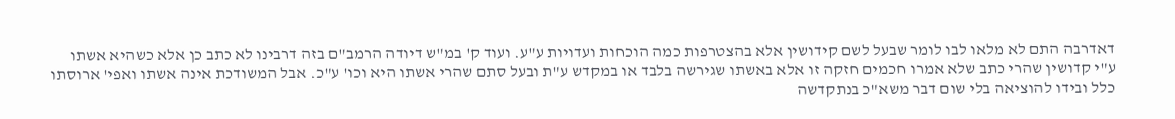דאדרבה התם לא מלאו לבו לומר שבעל לשם קידושין אלא בהצטרפות כמה הוכחות ועדויות ע"ע. ועוד ק' במ"ש דיודה הרמב"ם בזה דרבינו לא כתב כן אלא כשהיא אשתו ע"י קדושין שהרי כתב שלא אמרו חכמים חזקה זו אלא באשתו שגירשה בלבד או במקדש ע"ת ובעל סתם שהרי אשתו היא וכו' ע"כ. אבל המשודכת אינה אשתו ואפי' ארוסתו כלל ובידו להוציאה בלי שום דבר משא"כ בנתקדשה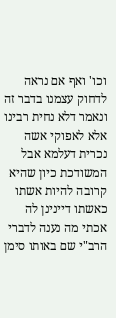וכו' ואף אם נראה לדחוק עצמנו בדבר זה ונאמר דלא נחית רבינו אלא לאפוקי אשה נכרית דעלמא אבל המשודכת כיון שהיא קרובה להיות אשתו כאשתו דיינינן לה אכתי מה נענה לדברי הרב"י שם באותו סימן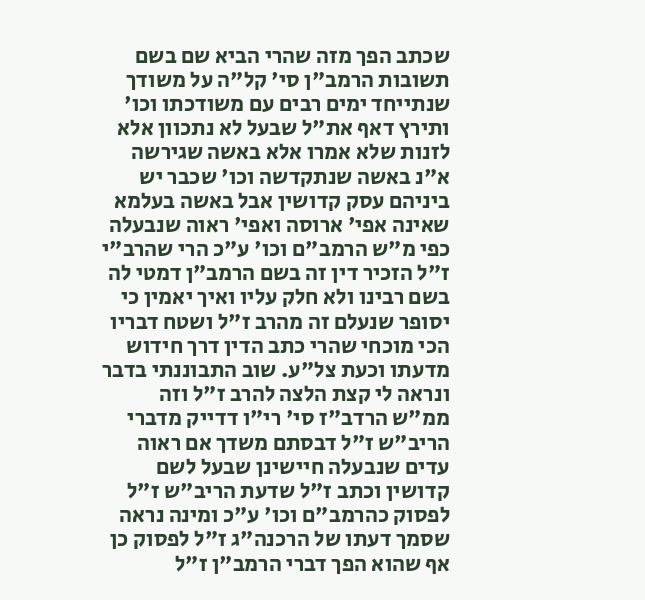שכתב הפך מזה שהרי הביא שם בשם תשובות הרמב"ן סי' קל"ה על משודך שנתייחד ימים רבים עם משודכתו וכו' ותירץ דאף את"ל שבעל לא נתכוון אלא לזנות שלא אמרו אלא באשה שגירשה א"נ באשה שנתקדשה וכו' שכבר יש ביניהם עסק קדושין אבל באשה בעלמא שאינה אפי' ארוסה ואפי' ראוה שנבעלה כפי מ"ש הרמב"ם וכו' ע"כ הרי שהרב"י ז"ל הזכיר דין זה בשם הרמב"ן דמטי לה בשם רבינו ולא חלק עליו ואיך יאמין כי יסופר שנעלם זה מהרב ז"ל ושטח דבריו הכי מוכחי שהרי כתב הדין דרך חידוש מדעתו וכעת צל"ע. שוב התבוננתי בדבר ונראה לי קצת הלצה להרב ז"ל וזה ממ"ש הרדב"ז סי' רי"ו דדייק מדברי הריב"ש ז"ל דבסתם משדך אם ראוה עדים שנבעלה חיישינן שבעל לשם קדושין וכתב ז"ל שדעת הריב"ש ז"ל לפסוק כהרמב"ם וכו' ע"כ ומינה נראה שסמך דעתו של הרכנה"ג ז"ל לפסוק כן אף שהוא הפך דברי הרמב"ן ז"ל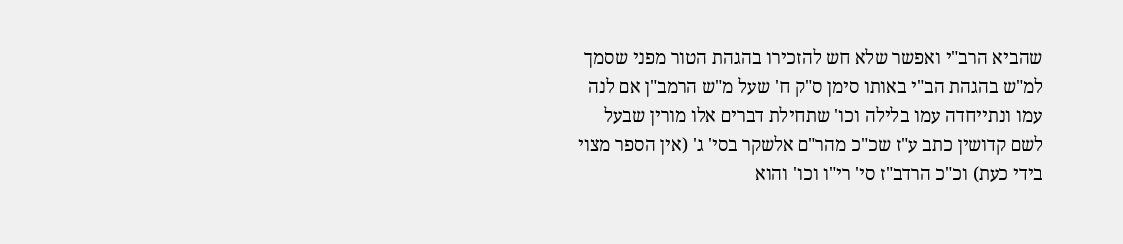שהביא הרב"י ואפשר שלא חש להזכירו בהגהת הטור מפני שסמך למ"ש בהגהת הב"י באותו סימן ס"ק ח' שעל מ"ש הרמב"ן אם לנה עמו ונתייחדה עמו בלילה וכו' שתחילת דברים אלו מורין שבעל לשם קדושין כתב ע"ז שכ"כ מהר"ם אלשקר בסי' ג' (אין הספר מצוי בידי כעת) וכ"כ הרדב"ז סי' רי"ו וכו' והוא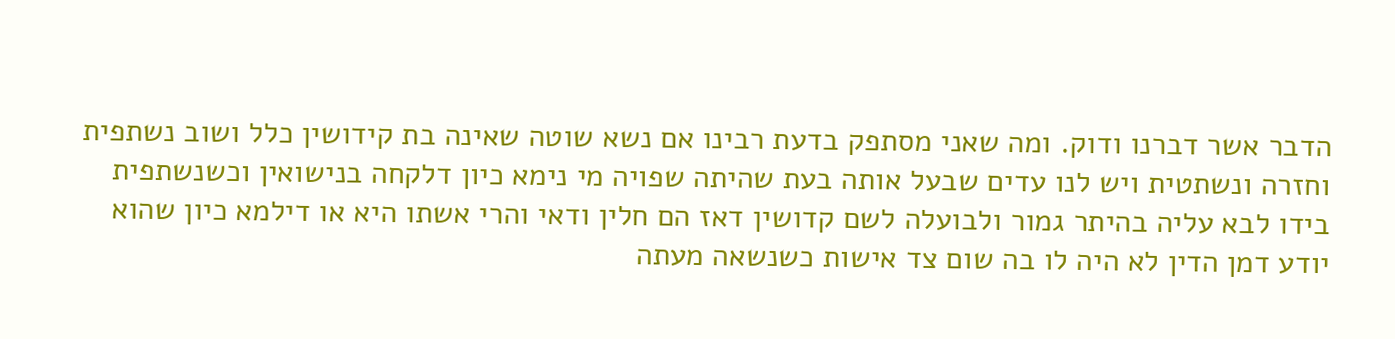הדבר אשר דברנו ודוק. ומה שאני מסתפק בדעת רבינו אם נשא שוטה שאינה בת קידושין כלל ושוב נשתפית וחזרה ונשתטית ויש לנו עדים שבעל אותה בעת שהיתה שפויה מי נימא כיון דלקחה בנישואין וכשנשתפית בידו לבא עליה בהיתר גמור ולבועלה לשם קדושין דאז הם חלין ודאי והרי אשתו היא או דילמא כיון שהוא יודע דמן הדין לא היה לו בה שום צד אישות כשנשאה מעתה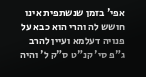אפי' בזמן שנשתפית אינו חושש לה והרי הוא כבא על פנויה דעלמא ועיין להרב ג"פ סי' קנ"ט ס"ק ל' והיה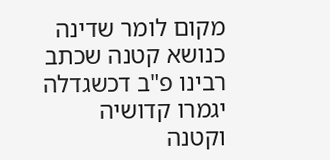מקום לומר שדינה כנושא קטנה שכתב רבינו פ"ב דכשגדלה יגמרו קדושיה וקטנה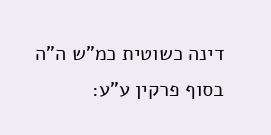דינה כשוטית כמ"ש ה"ה בסוף פרקין ע"ע: